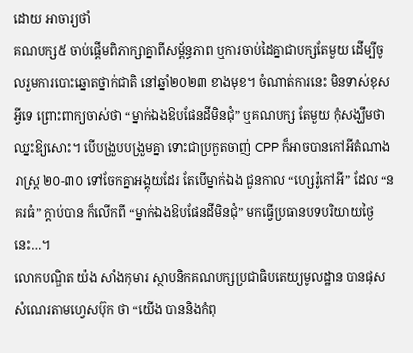ដោយ អាចារ្យថាំ
គណបក្ស៥ ចាប់ផ្តើមពិភាក្សាគ្នាពីសម្ព័ន្ធភាព ឬការចាប់ដៃគ្នាជាបក្សតែមួយ ដើម្បីចូលរួមការបោះឆ្នោតថ្នាក់ជាតិ នៅឆ្នាំ២០២៣ ខាងមុខ។ ចំណាត់ការនេះ មិនទាស់ខុសអ្វីទេ ព្រោះពាក្យចាស់ថា “ម្នាក់ឯងឱបផែនដីមិនជុំ” ឬគណបក្ស តែមួយ កុំសង្ឃឹមថា ឈ្នះឱ្យសោះ។ បើបង្រួបបង្រួមគ្នា ទោះជាប្រកួតចាញ់ CPP ក៏អាចបានកៅអីតំណាងរាស្ត្រ ២០-៣០ ទៅចែកគ្នាអង្គុយដែរ តែបើម្នាក់ឯង ជួនកាល “ហ្សេរ៉ូកៅអី” ដែល “នគរធំ” ក្តាប់បាន ក៏លើកពី “ម្នាក់ឯងឱបផែនដីមិនជុំ” មកធ្វើប្រធានបទបរិយាយថ្ងៃនេះ…។
លោកបណ្ឌិត យ៉ង សាំងកុមារ ស្ថាបនិកគណបក្សប្រជាធិបតេយ្យមូលដ្ឋាន បានផុសសំណេរតាមហ្វេសប៊ុក ថា “យើង បាននិងកំពុ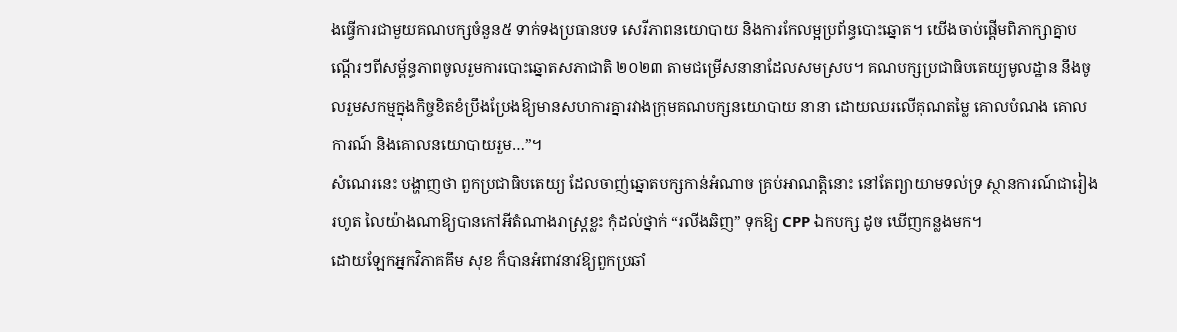ងធ្វើការជាមួយគណបក្សចំនួន៥ ទាក់ទងប្រធានបទ សេរីភាពនយោបាយ និងការកែលម្អប្រព័ន្ធបោះឆ្នោត។ យើងចាប់ផ្តើមពិភាក្សាគ្នាបណ្តើរៗពីសម្ព័ន្ធភាពចូលរួមការបោះឆ្នោតសភាជាតិ ២០២៣ តាមជម្រើសនានាដែលសមស្រប។ គណបក្សប្រជាធិបតេយ្យមូលដ្ឋាន នឹងចូលរួមសកម្មក្នុងកិច្ចខិតខំប្រឹងប្រែងឱ្យមានសហការគ្នារវាងក្រុមគណបក្សនយោបាយ នានា ដោយឈរលើគុណតម្លៃ គោលបំណង គោលការណ៍ និងគោលនយោបាយរួម…”។
សំណេរនេះ បង្ហាញថា ពួកប្រជាធិបតេយ្យ ដែលចាញ់ឆ្នោតបក្សកាន់អំណាច គ្រប់អាណត្តិនោះ នៅតែព្យាយាមទល់ទ្រ ស្ថានការណ៍ជារៀងរហូត លៃយ៉ាងណាឱ្យបានកៅអីតំណាងរាស្ត្រខ្លះ កុំដល់ថ្នាក់ “រលីងឆិញ” ទុកឱ្យ CPP ឯកបក្ស ដូច ឃើញកន្លងមក។
ដោយឡែកអ្នកវិភាគគឹម សុខ ក៏បានអំពាវនាវឱ្យពួកប្រឆាំ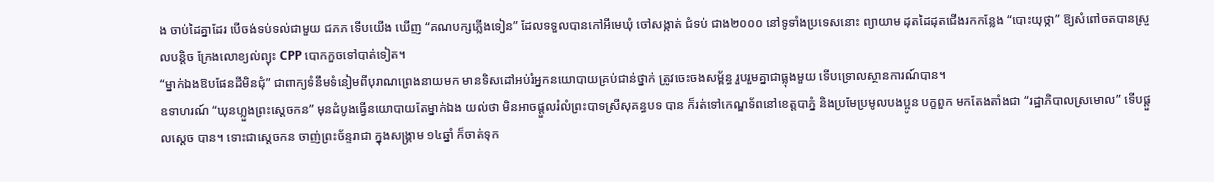ង ចាប់ដៃគ្នាដែរ បើចង់ទប់ទល់ជាមួយ ជភភ ទើបយើង ឃើញ “គណបក្សភ្លើងទៀន” ដែលទទួលបានកៅអីមេឃុំ ចៅសង្កាត់ ជំទប់ ជាង២០០០ នៅទូទាំងប្រទេសនោះ ព្យាយាម ដុតដៃដុតជើងរកកន្លែង “បោះយុថ្កា” ឱ្យសំពៅចតបានស្រួលបន្តិច ក្រែងលោខ្យល់ព្យុះ CPP បោកកួចទៅបាត់ទៀត។
“ម្នាក់ឯងឱបផែនដីមិនជុំ” ជាពាក្យទំនឹមទំនៀមពីបុរាណព្រេងនាយមក មានទិសដៅអប់រំអ្នកនយោបាយគ្រប់ជាន់ថ្នាក់ ត្រូវចេះចងសម្ព័ន្ធ រួបរួមគ្នាជាធ្លុងមួយ ទើបទ្រោលស្ថានការណ៍បាន។
ឧទាហរណ៍ “ឃុនហ្លួងព្រះស្តេចកន” មុនដំបូងធ្វើនយោបាយតែម្នាក់ឯង យល់ថា មិនអាចផ្តួលរំលំព្រះបាទស្រីសុគន្ធបទ បាន ក៏រត់ទៅកេណ្ឌទ័ពនៅខេត្តបាភ្នំ និងប្រមែប្រមូលបងប្អូន បក្ខពួក មកតែងតាំងជា “រដ្ឋាភិបាលស្រមោល” ទើបផ្តួលស្តេច បាន។ ទោះជាស្តេចកន ចាញ់ព្រះច័ន្ទរាជា ក្នុងសង្គ្រាម ១៤ឆ្នាំ ក៏ចាត់ទុក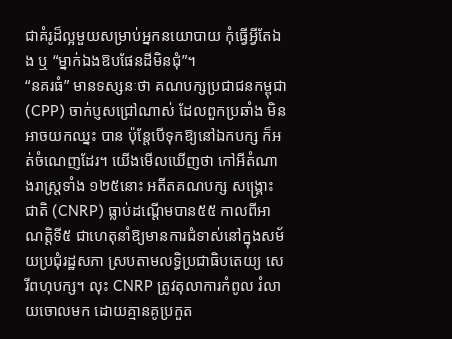ជាគំរូដ៏ល្អមួយសម្រាប់អ្នកនយោបាយ កុំធ្វើអ្វីតែឯង ឬ “ម្នាក់ឯងឱបផែនដីមិនជុំ”។
“នគរធំ” មានទស្សនៈថា គណបក្សប្រជាជនកម្ពុជា (CPP) ចាក់ប្ញសជ្រៅណាស់ ដែលពួកប្រឆាំង មិនអាចយកឈ្នះ បាន ប៉ុន្តែបើទុកឱ្យនៅឯកបក្ស ក៏អត់ចំណេញដែរ។ យើងមើលឃើញថា កៅអីតំណាងរាស្ត្រទាំង ១២៥នោះ អតីតគណបក្ស សង្គ្រោះជាតិ (CNRP) ធ្លាប់ដណ្តើមបាន៥៥ កាលពីអាណត្តិទី៥ ជាហេតុនាំឱ្យមានការជំទាស់នៅក្នុងសម័យប្រជុំរដ្ឋសភា ស្របតាមលទ្ធិប្រជាធិបតេយ្យ សេរីពហុបក្ស។ លុះ CNRP ត្រូវតុលាការកំពូល រំលាយចោលមក ដោយគ្មានគូប្រកួត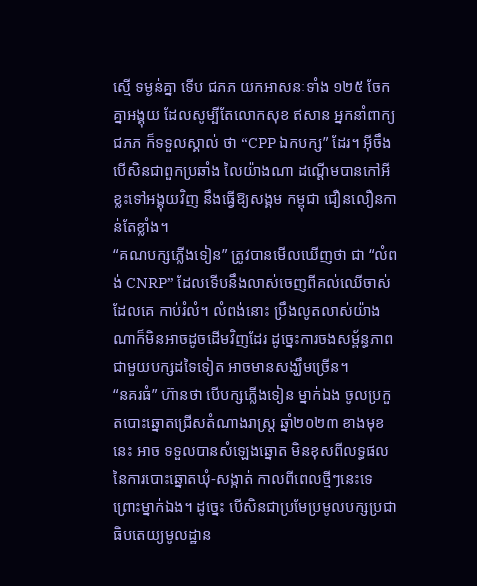ស្មើ ទម្ងន់គ្នា ទើប ជភភ យកអាសនៈទាំង ១២៥ ចែកគ្នាអង្គុយ ដែលសូម្បីតែលោកសុខ ឥសាន អ្នកនាំពាក្យ ជភភ ក៏ទទួលស្គាល់ ថា “CPP ឯកបក្ស” ដែរ។ អ៊ីចឹងបើសិនជាពួកប្រឆាំង លៃយ៉ាងណា ដណ្តើមបានកៅអីខ្លះទៅអង្គុយវិញ នឹងធ្វើឱ្យសង្គម កម្ពុជា ជឿនលឿនកាន់តែខ្លាំង។
“គណបក្សភ្លើងទៀន” ត្រូវបានមើលឃើញថា ជា “លំពង់ CNRP” ដែលទើបនឹងលាស់ចេញពីគល់ឈើចាស់ ដែលគេ កាប់រំលំ។ លំពង់នោះ ប្រឹងលូតលាស់យ៉ាងណាក៏មិនអាចដូចដើមវិញដែរ ដូច្នេះការចងសម្ព័ន្ធភាពជាមួយបក្សដទៃទៀត អាចមានសង្ឃឹមច្រើន។
“នគរធំ” ហ៊ានថា បើបក្សភ្លើងទៀន ម្នាក់ឯង ចូលប្រកួតបោះឆ្នោតជ្រើសតំណាងរាស្ត្រ ឆ្នាំ២០២៣ ខាងមុខនេះ អាច ទទួលបានសំឡេងឆ្នោត មិនខុសពីលទ្ធផលនៃការបោះឆ្នោតឃុំ-សង្កាត់ កាលពីពេលថ្មីៗនេះទេ ព្រោះម្នាក់ឯង។ ដូច្នេះ បើសិនជាប្រមែប្រមូលបក្សប្រជាធិបតេយ្យមូលដ្ឋាន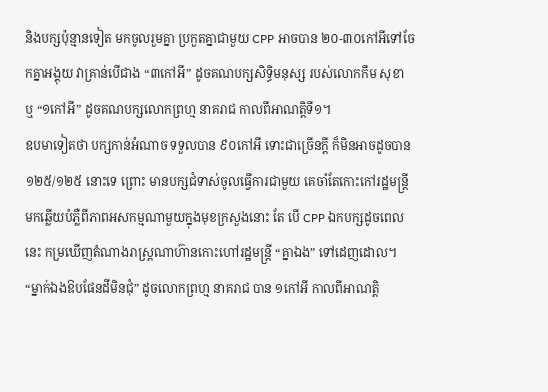និងបក្សប៉ុន្មានទៀត មកចូលរួមគ្នា ប្រកួតគ្នាជាមួយ CPP អាចបាន ២០-៣០កៅអីទៅចែកគ្នាអង្គុយ វាគ្រាន់បើជាង “៣កៅអី” ដូចគណបក្សសិទ្ធិមនុស្ស របស់លោកកឹម សុខា ឬ “១កៅអី” ដូចគណបក្សលោកព្រហ្ម នាគរាជ កាលពីអាណត្តិទី១។
ឧបមាទៀតថា បក្សកាន់អំណាច ទទួលបាន ៩០កៅអី ទោះជាច្រើនក្តី ក៏មិនអាចដូចបាន ១២៥/១២៥ នោះទេ ព្រោះ មានបក្សជំទាស់ចូលធ្វើការជាមួយ គេចាំតែកោះកៅរដ្ឋមន្ត្រី មកឆ្លើយបំភ្លឺពីភាពអសកម្មណាមួយក្នុងមុខក្រសួងនោះ តែ បើ CPP ឯកបក្សដូចពេលនេះ កម្រឃើញតំណាងរាស្ត្រណាហ៊ានកោះហៅរដ្ឋមន្ត្រី “គ្នាឯង” ទៅដេញដោល។
“ម្នាក់ឯងឱបផែនដីមិនជុំ” ដូចលោកព្រហ្ម នាគរាជ បាន ១កៅអី កាលពីអាណត្តិ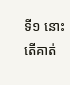ទី១ នោះ តើគាត់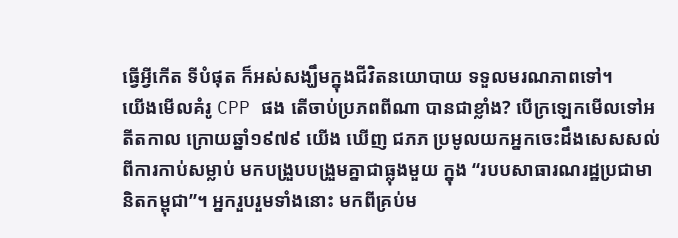ធ្វើអ្វីកើត ទីបំផុត ក៏អស់សង្ឃឹមក្នុងជីវិតនយោបាយ ទទួលមរណភាពទៅ។
យើងមើលគំរូ CPP ផង តើចាប់ប្រភពពីណា បានជាខ្លាំង? បើក្រឡេកមើលទៅអតីតកាល ក្រោយឆ្នាំ១៩៧៩ យើង ឃើញ ជភភ ប្រមូលយកអ្នកចេះដឹងសេសសល់ពីការកាប់សម្លាប់ មកបង្រួបបង្រួមគ្នាជាធ្លុងមួយ ក្នុង “របបសាធារណរដ្ឋប្រជាមានិតកម្ពុជា”។ អ្នករួបរួមទាំងនោះ មកពីគ្រប់ម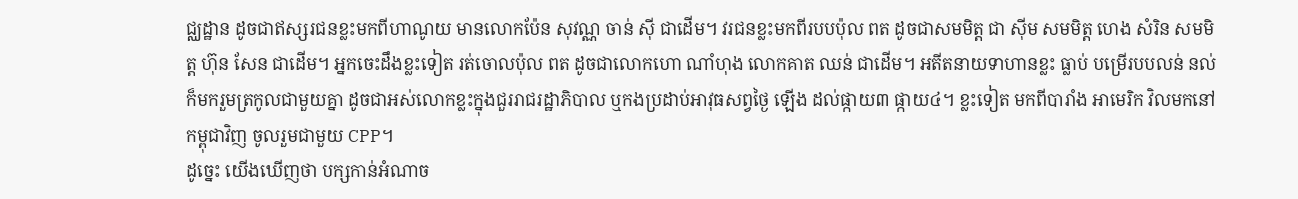ជ្ឈដ្ឋាន ដូចជាឥស្សរជនខ្លះមកពីហាណូយ មានលោកប៉ែន សុវណ្ណ ចាន់ ស៊ី ជាដើម។ វរជនខ្លះមកពីរបបប៉ុល ពត ដូចជាសមមិត្ត ជា ស៊ីម សមមិត្ត ហេង សំរិន សមមិត្ត ហ៊ុន សែន ជាដើម។ អ្នកចេះដឹងខ្លះទៀត រត់ចោលប៉ុល ពត ដូចជាលោកហោ ណាំហុង លោកគាត ឈន់ ជាដើម។ អតីតនាយទាហានខ្លះ ធ្លាប់ បម្រើរបបលន់ នល់ ក៏មករួមត្រកូលជាមួយគ្នា ដូចជាអស់លោកខ្លះក្នុងជួររាជរដ្ឋាភិបាល ឬកងប្រដាប់អាវុធសព្វថ្ងៃ ឡើង ដល់ផ្កាយ៣ ផ្កាយ៤។ ខ្លះទៀត មកពីបារាំង អាមេរិក វិលមកនៅកម្ពុជាវិញ ចូលរួមជាមួយ CPP។
ដូច្នេះ យើងឃើញថា បក្សកាន់អំណាច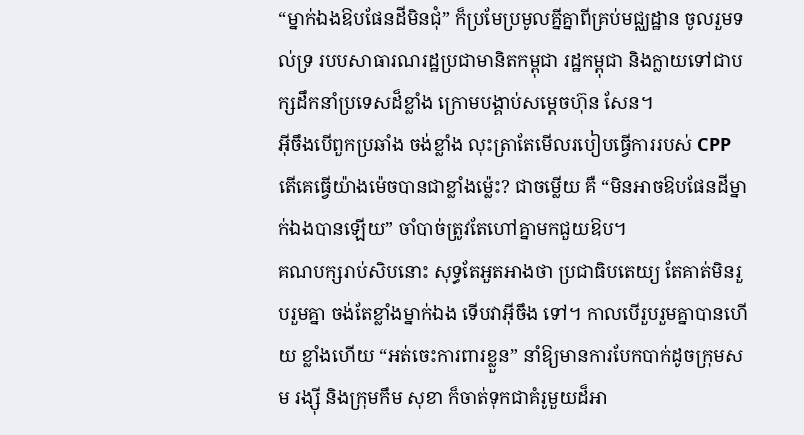“ម្នាក់ឯងឱបផែនដីមិនជុំ” ក៏ប្រមែប្រមូលគ្នីគ្នាពីគ្រប់មជ្ឈដ្ឋាន ចូលរួមទល់ទ្រ របបសាធារណរដ្ឋប្រជាមានិតកម្ពុជា រដ្ឋកម្ពុជា និងក្លាយទៅជាបក្សដឹកនាំប្រទេសដ៏ខ្លាំង ក្រោមបង្គាប់សម្តេចហ៊ុន សែន។
អ៊ីចឹងបើពួកប្រឆាំង ចង់ខ្លាំង លុះត្រាតែមើលរបៀបធ្វើការរបស់ CPP តើគេធ្វើយ៉ាងម៉េចបានជាខ្លាំងម៉្លេះ? ជាចម្លើយ គឺ “មិនអាចឱបផែនដីម្នាក់ឯងបានឡើយ” ចាំបាច់ត្រូវតែហៅគ្នាមកជួយឱប។
គណបក្សរាប់សិបនោះ សុទ្ធតែអួតអាងថា ប្រជាធិបតេយ្យ តែគាត់មិនរួបរួមគ្នា ចង់តែខ្លាំងម្នាក់ឯង ទើបវាអ៊ីចឹង ទៅ។ កាលបើរួបរួមគ្នាបានហើយ ខ្លាំងហើយ “អត់ចេះការពារខ្លួន” នាំឱ្យមានការបែកបាក់ដូចក្រុមសម រង្ស៊ី និងក្រុមកឹម សុខា ក៏ចាត់ទុកជាគំរូមួយដ៏អា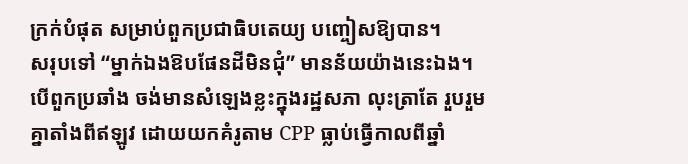ក្រក់បំផុត សម្រាប់ពួកប្រជាធិបតេយ្យ បញ្ចៀសឱ្យបាន។
សរុបទៅ “ម្នាក់ឯងឱបផែនដីមិនជុំ” មានន័យយ៉ាងនេះឯង។ បើពួកប្រឆាំង ចង់មានសំឡេងខ្លះក្នុងរដ្ឋសភា លុះត្រាតែ រួបរួមគ្នាតាំងពីឥឡូវ ដោយយកគំរូតាម CPP ធ្លាប់ធ្វើកាលពីឆ្នាំ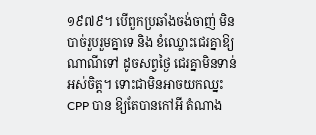១៩៧៩។ បើពួកប្រឆាំងចង់ចាញ់ មិនបាច់រួបរួមគ្នាទេ និង ខំឈ្លោះជេរគ្នាឱ្យណាណីទៅ ដូចសព្វថ្ងៃ ជេរគ្នាមិនទាន់អស់ចិត្ត។ ទោះជាមិនអាចយកឈ្នះ CPP បាន ឱ្យតែបានកៅអី តំណាង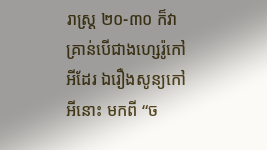រាស្ត្រ ២០-៣០ ក៏វាគ្រាន់បើជាងហ្សេរ៉ូកៅអីដែរ ឯរឿងសូន្យកៅអីនោះ មកពី “ច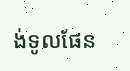ង់ទូលផែន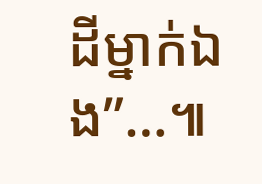ដីម្នាក់ឯង”…៕